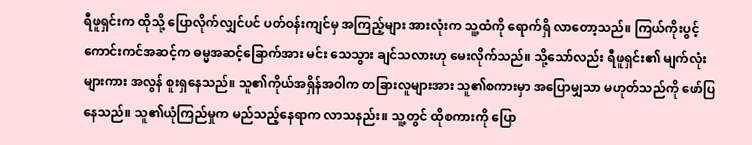ရီဖူရှင်းက ထိုသို့ ပြောလိုက်လျှင်ပင် ပတ်ဝန်းကျင်မှ အကြည့်များ အားလုံးက သူ့ထံကို ရောက်ရှိ လာတော့သည်။ ကြယ်ကိုးပွင့် ကောင်းကင်အဆင့်က ဓမ္မအဆင့်ခြောက်အား မင်း သေသွား ချင်သလားဟု မေးလိုက်သည်။ သို့သော်လည်း ရီဖူရှင်း၏ မျက်လုံးများကား အလွန် စူးရှနေသည်။ သူ၏ကိုယ်အရှိန်အဝါက တခြားလူများအား သူ၏စကားမှာ အပြောမျှသာ မဟုတ်သည်ကို ဖော်ပြနေသည်။ သူ၏ယုံကြည်မှုက မည်သည့်နေရာက လာသနည်း။ သူ့တွင် ထိုစကားကို ပြော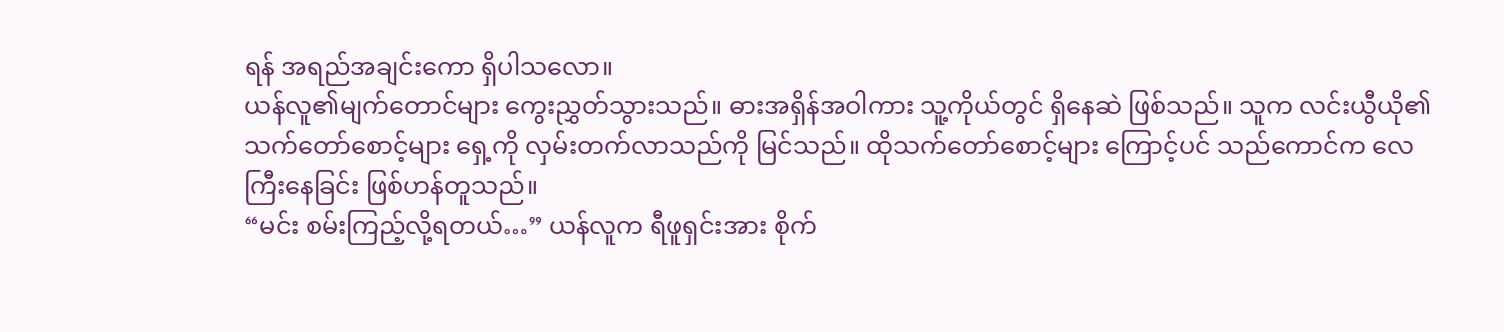ရန် အရည်အချင်းကော ရှိပါသလော။
ယန်လူ၏မျက်တောင်များ ကွေးညွှတ်သွားသည်။ ဓားအရှိန်အဝါကား သူ့ကိုယ်တွင် ရှိနေဆဲ ဖြစ်သည်။ သူက လင်းယွီယို၏ သက်တော်စောင့်များ ရှေ့ကို လှမ်းတက်လာသည်ကို မြင်သည်။ ထိုသက်တော်စောင့်များ ကြောင့်ပင် သည်ကောင်က လေကြီးနေခြင်း ဖြစ်ဟန်တူသည်။
“မင်း စမ်းကြည့်လို့ရတယ်…” ယန်လူက ရီဖူရှင်းအား စိုက်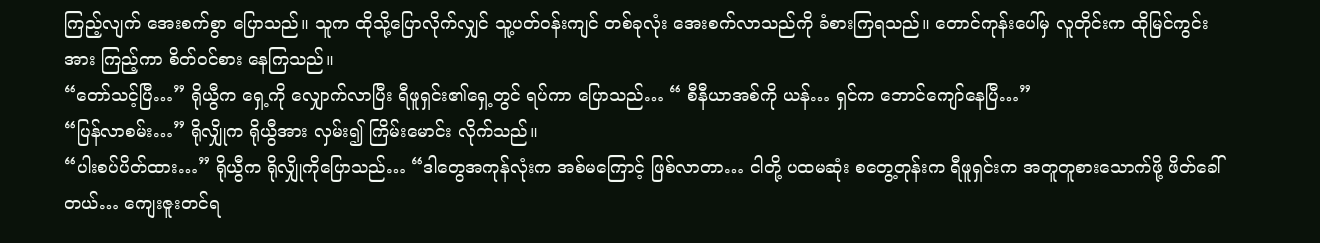ကြည့်လျက် အေးစက်စွာ ပြောသည်။ သူက ထိုသို့ပြောလိုက်လျှင် သူ့ပတ်ဝန်းကျင် တစ်ခုလုံး အေးစက်လာသည်ကို ခံစားကြရသည်။ တောင်ကုန်းပေါ်မှ လူတိုင်းက ထိုမြင်ကွင်းအား ကြည့်ကာ စိတ်ဝင်စား နေကြသည်။
“တော်သင့်ပြီ…” ရိုယွီက ရှေ့ကို လျှောက်လာပြီး ရီဖူရှင်း၏ရှေ့တွင် ရပ်ကာ ပြောသည်… “ စီနီယာအစ်ကို ယန်… ရှင်က ဘောင်ကျော်နေပြီ…”
“ပြန်လာစမ်း…” ရိုလျှိုက ရိုယွီအား လှမ်း၍ ကြိမ်းမောင်း လိုက်သည်။
“ပါးစပ်ပိတ်ထား…” ရိုယွီက ရိုလျှိုကိုပြောသည်… “ဒါတွေအကုန်လုံးက အစ်မကြောင့် ဖြစ်လာတာ… ငါတို့ ပထမဆုံး စတွေ့တုန်းက ရီဖူရှင်းက အတူတူစားသောက်ဖို့ ဖိတ်ခေါ်တယ်… ကျေးဇူးတင်ရ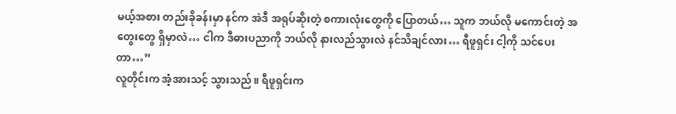မယ့်အစား တည်းခိုခန်းမှာ နင်က အဲဒီ အရုပ်ဆိုးတဲ့ စကားလုံးတွေကို ပြောတယ်… သူက ဘယ်လို မကောင်းတဲ့ အတွေးတွေ ရှိမှာလဲ… ငါက ဒီဓားပညာကို ဘယ်လို နားလည်သွားလဲ နင်သိချင်လား… ရီဖူရှင်း ငါ့ကို သင်ပေးတာ…”
လူတိုင်းက အံ့အားသင့် သွားသည်။ ရီဖူရှင်းက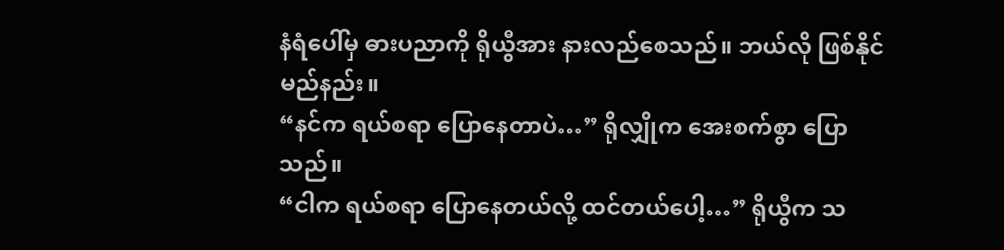နံရံပေါ်မှ ဓားပညာကို ရိုယွီအား နားလည်စေသည်။ ဘယ်လို ဖြစ်နိုင်မည်နည်း။
“နင်က ရယ်စရာ ပြောနေတာပဲ…” ရိုလျှိုက အေးစက်စွာ ပြောသည်။
“ငါက ရယ်စရာ ပြောနေတယ်လို့ ထင်တယ်ပေါ့…” ရိုယွီက သ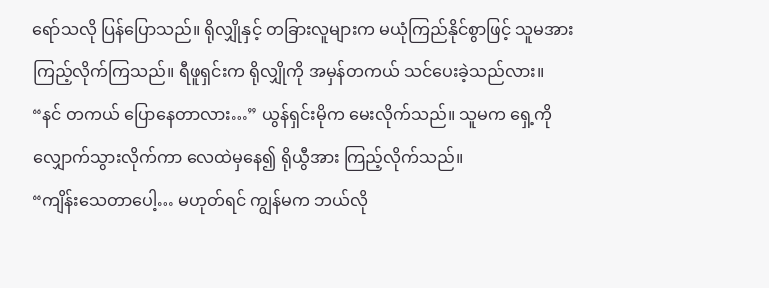ရော်သလို ပြန်ပြောသည်။ ရိုလျှိုနှင့် တခြားလူများက မယုံကြည်နိုင်စွာဖြင့် သူမအား ကြည့်လိုက်ကြသည်။ ရီဖူရှင်းက ရိုလျှိုကို အမှန်တကယ် သင်ပေးခဲ့သည်လား။
“နင် တကယ် ပြောနေတာလား…” ယွန်ရှင်းမိုက မေးလိုက်သည်။ သူမက ရှေ့ကို လျှောက်သွားလိုက်ကာ လေထဲမှနေ၍ ရိုယွီအား ကြည့်လိုက်သည်။
“ကျိန်းသေတာပေါ့… မဟုတ်ရင် ကျွန်မက ဘယ်လို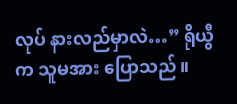လုပ် နားလည်မှာလဲ…” ရိုယွီက သူမအား ပြောသည်။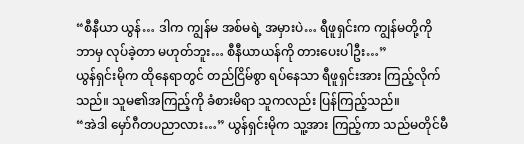“စီနီယာ ယွန်… ဒါက ကျွန်မ အစ်မရဲ့ အမှားပဲ… ရီဖူရှင်းက ကျွန်မတို့ကို ဘာမှ လုပ်ခဲ့တာ မဟုတ်ဘူး… စီနီယာယန်ကို တားပေးပါဦး…”
ယွန်ရှင်းမိုက ထိုနေရာတွင် တည်ငြိမ်စွာ ရပ်နေသာ ရီဖူရှင်းအား ကြည့်လိုက်သည်။ သူမ၏အကြည့်ကို ခံစားမိရာ သူကလည်း ပြန်ကြည့်သည်။
“အဲဒါ မှော်ဂီတပညာလား…” ယွန်ရှင်းမိုက သူ့အား ကြည့်ကာ သည်မတိုင်မီ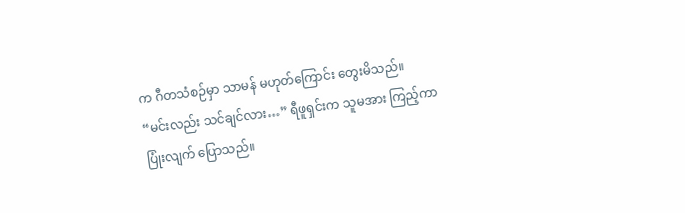က ဂီတသံစဉ်မှာ သာမန် မဟုတ်ကြောင်း တွေးမိသည်။
“မင်းလည်း သင်ချင်လား…” ရီဖူရှင်းက သူမအား ကြည့်ကာ ပြုံးလျက် ပြောသည်။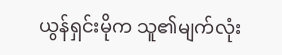ယွန်ရှင်းမိုက သူ၏မျက်လုံး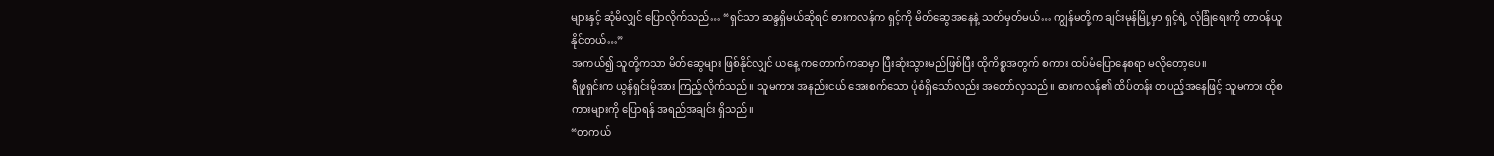များနှင့် ဆုံမိလျှင် ပြောလိုက်သည်… “ရှင်သာ ဆန္ဒရှိမယ်ဆိုရင် ဓားကလန်က ရှင့်ကို မိတ်ဆွေအနေနဲ့ သတ်မှတ်မယ်… ကျွန်မတို့က ချင်းမုန်မြို့မှာ ရှင့်ရဲ့ လုံခြုံရေးကို တာဝန်ယူနိုင်တယ်…”
အကယ်၍ သူတို့ကသာ မိတ်ဆွေများ ဖြစ်နိုင်လျှင် ယနေ့ ကတောက်ကဆမှာ ပြီးဆုံးသွားမည်ဖြစ်ပြီး ထိုကိစ္စအတွက် စကား ထပ်မံပြောနေစရာ မလိုတော့ပေ။
ရီဖူရှင်းက ယွန်ရှင်းမိုအား ကြည့်လိုက်သည်။ သူမကား အနည်းငယ် အေးစက်သော ပုံစံရှိသော်လည်း အတော်လှသည်။ ဓားကလန်၏ ထိပ်တန်း တပည့်အနေဖြင့် သူမကား ထိုစကားများကို ပြောရန် အရည်အချင်း ရှိသည်။
“တကယ်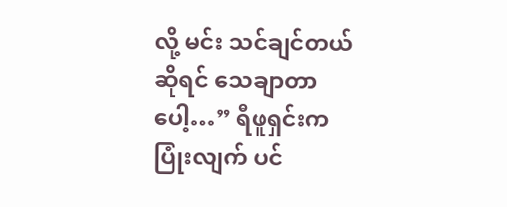လို့ မင်း သင်ချင်တယ်ဆိုရင် သေချာတာပေါ့…” ရီဖူရှင်းက ပြုံးလျက် ပင်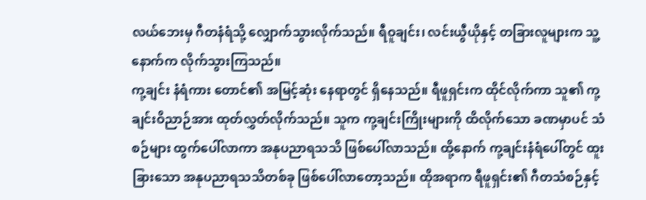လယ်ဘေးမှ ဂီတနံရံသို့ လျှောက်သွားလိုက်သည်။ ရီဝူချင်း၊ လင်းယွီယိုနှင့် တခြားလူများက သူ့နောက်က လိုက်သွားကြသည်။
ကု့ချင်း နံရံကား တောင်၏ အမြင့်ဆုံး နေရာတွင် ရှိနေသည်။ ရီဖူရှင်းက ထိုင်လိုက်ကာ သူ၏ ကု့ချင်းဝိညာဉ်အား ထုတ်လွှတ်လိုက်သည်။ သူက ကု့ချင်းကြိုးများကို ထိလိုက်သော ခဏမှာပင် သံစဉ်များ ထွက်ပေါ်လာကာ အနုပညာရသသိ ဖြစ်ပေါ်လာသည်။ ထို့နောက် ကု့ချင်းနံရံပေါ်တွင် ထူးခြားသော အနုပညာရသသိတစ်ခု ဖြစ်ပေါ်လာတော့သည်။ ထိုအရာက ရီဖူရှင်း၏ ဂီတသံစဉ်နှင့်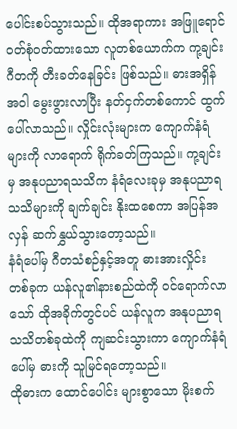ပေါင်းစပ်သွားသည်။ ထိုအရာကား အဖြူရောင် ဝတ်စုံဝတ်ထားသော လူတစ်ယောက်က ကု့ချင်းဂီတကို တီးခတ်နေခြင်း ဖြစ်သည်။ ဓားအရှိန်အဝါ မွေးဖွားလာပြီး နတ်ငှက်တစ်ကောင် ထွက်ပေါ်လာသည်။ လှိုင်းလုံးများက ကျောက်နံရံများကို လာရောက် ရိုက်ခတ်ကြသည်။ ကု့ချင်းမှ အနုပညာရသသိက နံရံလေးခုမှ အနုပညာရသသိများကို ချက်ချင်း နိုးထစေကာ အပြန်အလှန် ဆက်နွှယ်သွားတော့သည်။
နံရံပေါ်မှ ဂီတသံစဉ်နှင့်အတူ ဓားအားလှိုင်း တစ်ခုက ယန်လူ၏နားစည်ထဲကို ဝင်ရောက်လာသော် ထိုအခိုက်တွင်ပင် ယန်လူက အနုပညာရသသိတစ်ခုထဲကို ကျဆင်းသွားကာ ကျောက်နံရံပေါ်မှ ဓားကို သူမြင်ရတော့သည်။
ထိုဓားက ထောင်ပေါင်း များစွာသော မိုးစက်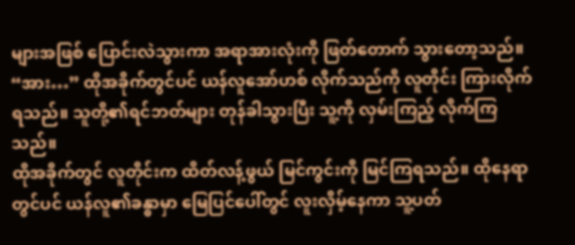များအဖြစ် ပြောင်းလဲသွားကာ အရာအားလုံးကို ဖြတ်တောက် သွားတော့သည်။
“အား…” ထိုအခိုက်တွင်ပင် ယန်လူအော်ဟစ် လိုက်သည်ကို လူတိုင်း ကြားလိုက်ရသည်။ သူတို့၏ရင်ဘတ်များ တုန်ခါသွားပြီး သူ့ကို လှမ်းကြည့် လိုက်ကြသည်။
ထိုအခိုက်တွင် လူတိုင်းက ထိတ်လန့်ဖွယ် မြင်ကွင်းကို မြင်ကြရသည်။ ထိုနေရာတွင်ပင် ယန်လူ၏ခန္ဓာမှာ မြေပြင်ပေါ်တွင် လူးလှိမ့်နေကာ သူ့ပတ်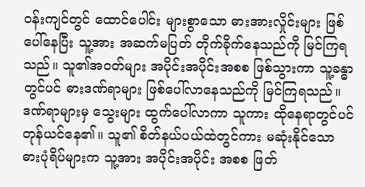ဝန်းကျင်တွင် ထောင်ပေါင်း များစွာသော ဓားအားလှိုင်းများ ဖြစ်ပေါ်နေပြီး သူ့အား အဆက်မပြတ် တိုက်ခိုက်နေသည်ကို မြင်ကြရသည်။ သူ၏အဝတ်များ အပိုင်းအပိုင်းအစစ ဖြစ်သွားကာ သူ့ခန္ဓာတွင်ပင် ဓားဒဏ်ရာများ ဖြစ်ပေါ်လာနေသည်ကို မြင်ကြရသည်။ ဒဏ်ရာများမှ သွေးများ ထွက်ပေါ်လာကာ သူကား ထိုနေရာတွင်ပင် တုန်ယင်နေ၏။ သူ၏ စိတ်နယ်ပယ်ထဲတွင်ကား မဆုံးနိုင်သော ဓားပုံရိပ်များက သူ့အား အပိုင်းအပိုင်း အစစ ဖြတ်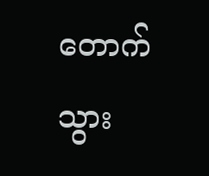တောက် သွား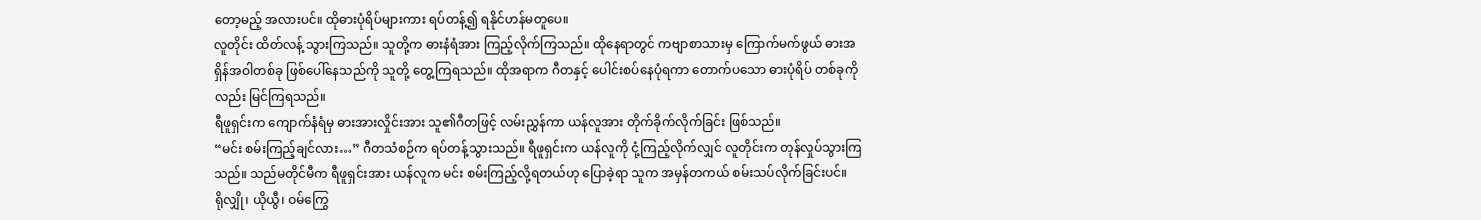တော့မည့် အလားပင်။ ထိုဓားပုံရိပ်များကား ရပ်တန့်၍ ရနိုင်ဟန်မတူပေ။
လူတိုင်း ထိတ်လန့် သွားကြသည်။ သူတို့က ဓားနံရံအား ကြည့်လိုက်ကြသည်။ ထိုနေရာတွင် ကဗျာစာသားမှ ကြောက်မက်ဖွယ် ဓားအရှိန်အဝါတစ်ခု ဖြစ်ပေါ်နေသည်ကို သူတို့ တွေ့ကြရသည်။ ထိုအရာက ဂီတနှင့် ပေါင်းစပ်နေပုံရကာ တောက်ပသော ဓားပုံရိပ် တစ်ခုကိုလည်း မြင်ကြရသည်။
ရီဖူရှင်းက ကျောက်နံရံမှ ဓားအားလှိုင်းအား သူ၏ဂီတဖြင့် လမ်းညွှန်ကာ ယန်လူအား တိုက်ခိုက်လိုက်ခြင်း ဖြစ်သည်။
“မင်း စမ်းကြည့်ချင်လား…” ဂီတသံစဉ်က ရပ်တန့်သွားသည်။ ရီဖူရှင်းက ယန်လူကို ငုံ့ကြည့်လိုက်လျှင် လူတိုင်းက တုန်လှုပ်သွားကြသည်။ သည်မတိုင်မီက ရီဖူရှင်းအား ယန်လူက မင်း စမ်းကြည့်လို့ရတယ်ဟု ပြောခဲ့ရာ သူက အမှန်တကယ် စမ်းသပ်လိုက်ခြင်းပင်။
ရိုလျှို၊ ယိုယွီ၊ ဝမ်ကြွေ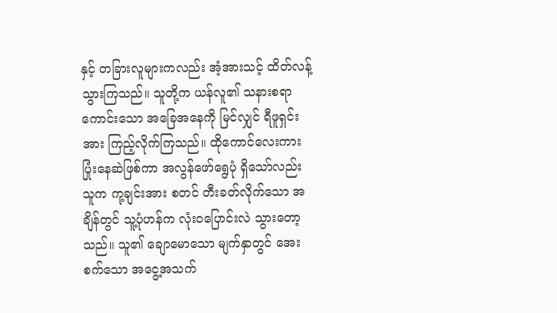နှင့် တခြားလူများကလည်း အံ့အားသင့် ထိတ်လန့်သွားကြသည်။ သူတို့က ယန်လူ၏ သနားစရာကောင်းသော အခြေအနေကို မြင်လျှင် ရီဖူရှင်းအား ကြည့်လိုက်ကြသည်။ ထိုကောင်လေးကား ပြုံးနေဆဲဖြစ်ကာ အလွန်ဖော်ရွေပုံ ရှိသော်လည်း သူက ကု့ချင်းအား စတင် တီးခတ်လိုက်သော အချိန်တွင် သူ့ပုံဟန်က လုံးဝပြောင်းလဲ သွားတော့သည်။ သူ၏ ချောမောသော မျက်နှာတွင် အေးစက်သော အငွေ့အသက်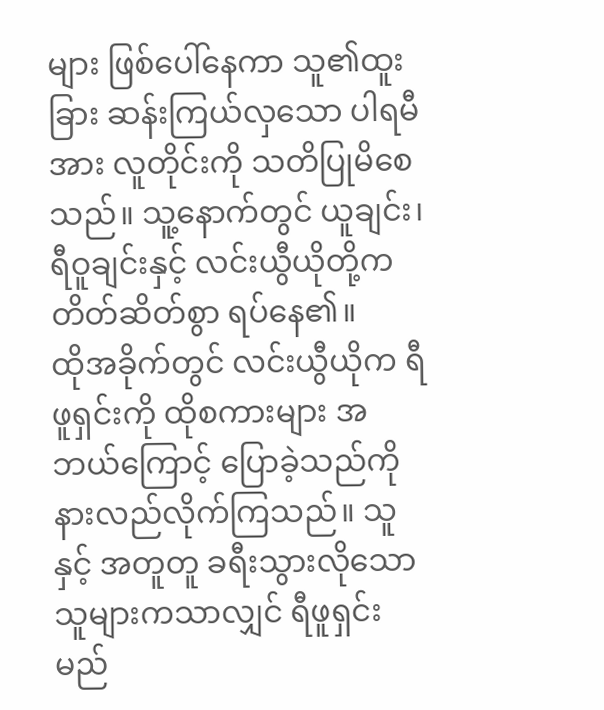များ ဖြစ်ပေါ်နေကာ သူ၏ထူးခြား ဆန်းကြယ်လှသော ပါရမီအား လူတိုင်းကို သတိပြုမိစေသည်။ သူ့နောက်တွင် ယူချင်း၊ ရီဝူချင်းနှင့် လင်းယွီယိုတို့က တိတ်ဆိတ်စွာ ရပ်နေ၏။
ထိုအခိုက်တွင် လင်းယွီယိုက ရီဖူရှင်းကို ထိုစကားများ အဘယ်ကြောင့် ပြောခဲ့သည်ကို နားလည်လိုက်ကြသည်။ သူနှင့် အတူတူ ခရီးသွားလိုသော သူများကသာလျှင် ရီဖူရှင်း မည်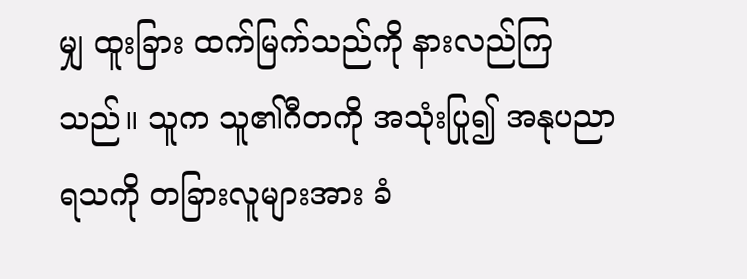မျှ ထူးခြား ထက်မြက်သည်ကို နားလည်ကြသည်။ သူက သူ၏ဂီတကို အသုံးပြု၍ အနုပညာရသကို တခြားလူများအား ခံ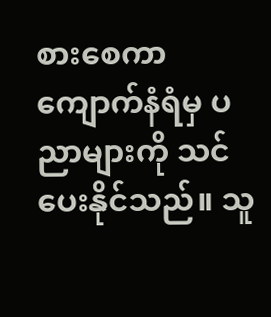စားစေကာ ကျောက်နံရံမှ ပညာများကို သင်ပေးနိုင်သည်။ သူ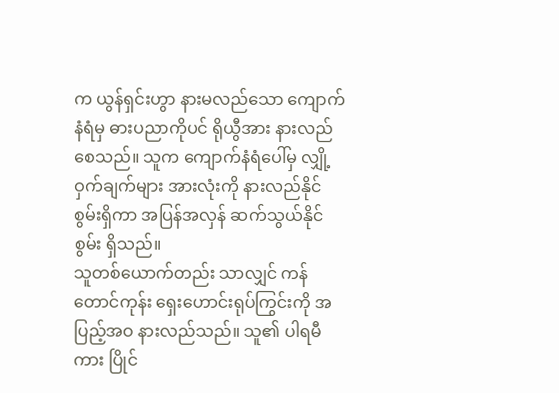က ယွန်ရှင်းဟွာ နားမလည်သော ကျောက်နံရံမှ ဓားပညာကိုပင် ရိုယွီအား နားလည်စေသည်။ သူက ကျောက်နံရံပေါ်မှ လျှို့ဝှက်ချက်များ အားလုံးကို နားလည်နိုင်စွမ်းရှိကာ အပြန်အလှန် ဆက်သွယ်နိုင်စွမ်း ရှိသည်။
သူတစ်ယောက်တည်း သာလျှင် ကန်တောင်ကုန်း ရှေးဟောင်းရုပ်ကြွင်းကို အပြည့်အဝ နားလည်သည်။ သူ၏ ပါရမီကား ပြိုင်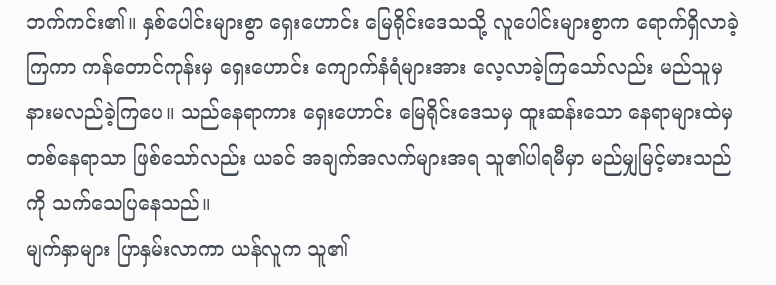ဘက်ကင်း၏။ နှစ်ပေါင်းများစွာ ရှေးဟောင်း မြေရိုင်းဒေသသို့ လူပေါင်းများစွာက ရောက်ရှိလာခဲ့ကြကာ ကန်တောင်ကုန်းမှ ရှေးဟောင်း ကျောက်နံရံများအား လေ့လာခဲ့ကြသော်လည်း မည်သူမှ နားမလည်ခဲ့ကြပေ။ သည်နေရာကား ရှေးဟောင်း မြေရိုင်းဒေသမှ ထူးဆန်းသော နေရာများထဲမှ တစ်နေရာသာ ဖြစ်သော်လည်း ယခင် အချက်အလက်များအရ သူ၏ပါရမီမှာ မည်မျှမြင့်မားသည်ကို သက်သေပြနေသည်။
မျက်နှာများ ပြာနှမ်းလာကာ ယန်လူက သူ၏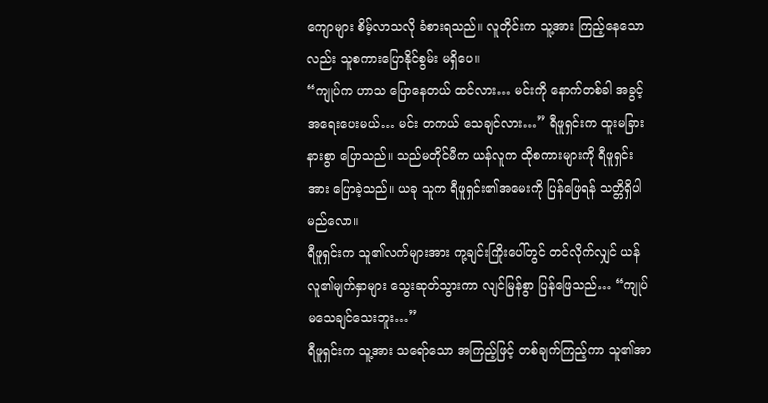ကျောများ စိမ့်လာသလို ခံစားရသည်။ လူတိုင်းက သူ့အား ကြည့်နေသောလည်း သူစကားပြောနိုင်စွမ်း မရှိပေ။
“ကျုပ်က ဟာသ ပြောနေတယ် ထင်လား… မင်းကို နောက်တစ်ခါ အခွင့်အရေးပေးမယ်… မင်း တကယ် သေချင်လား…” ရီဖူရှင်းက ထူးမခြားနားစွာ ပြောသည်။ သည်မတိုင်မီက ယန်လူက ထိုစကားများကို ရီဖူရှင်းအား ပြောခဲ့သည်။ ယခု သူက ရီဖူရှင်း၏အမေးကို ပြန်ဖြေရန် သတ္တိရှိပါမည်လော။
ရီဖူရှင်းက သူ၏လက်များအား ကု့ချင်းကြိုးပေါ်တွင် တင်လိုက်လျှင် ယန်လူ၏မျက်နှာများ သွေးဆုတ်သွားကာ လျင်မြန်စွာ ပြန်ဖြေသည်… “ကျုပ် မသေချင်သေးဘူး…”
ရီဖူရှင်းက သူ့အား သရော်သော အကြည့်ဖြင့် တစ်ချက်ကြည့်ကာ သူ၏အာ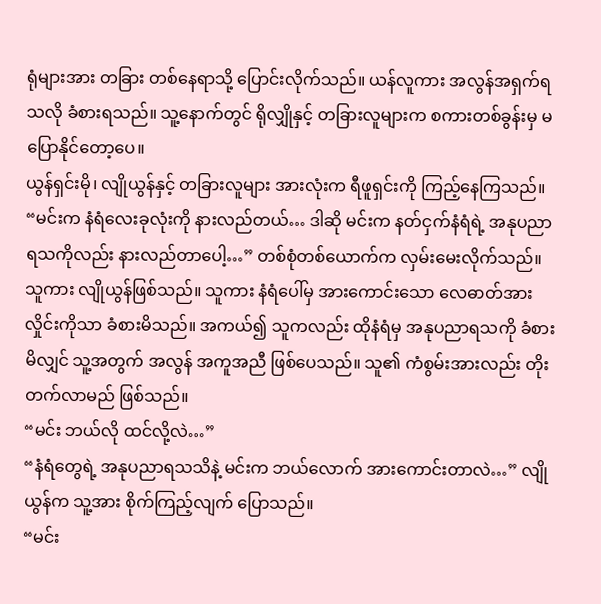ရုံများအား တခြား တစ်နေရာသို့ ပြောင်းလိုက်သည်။ ယန်လူကား အလွန်အရှက်ရသလို ခံစားရသည်။ သူ့နောက်တွင် ရိုလျှိုနှင့် တခြားလူများက စကားတစ်ခွန်းမှ မပြောနိုင်တော့ပေ။
ယွန်ရှင်းမို၊ လျိုယွန်နှင့် တခြားလူများ အားလုံးက ရီဖူရှင်းကို ကြည့်နေကြသည်။
“မင်းက နံရံလေးခုလုံးကို နားလည်တယ်… ဒါဆို မင်းက နတ်ငှက်နံရံရဲ့ အနုပညာရသကိုလည်း နားလည်တာပေါ့…” တစ်စုံတစ်ယောက်က လှမ်းမေးလိုက်သည်။ သူကား လျိုယွန်ဖြစ်သည်။ သူကား နံရံပေါ်မှ အားကောင်းသော လေဓာတ်အားလှိုင်းကိုသာ ခံစားမိသည်။ အကယ်၍ သူကလည်း ထိုနံရံမှ အနုပညာရသကို ခံစားမိလျှင် သူ့အတွက် အလွန် အကူအညီ ဖြစ်ပေသည်။ သူ၏ ကံစွမ်းအားလည်း တိုးတက်လာမည် ဖြစ်သည်။
“မင်း ဘယ်လို ထင်လို့လဲ…”
“နံရံတွေရဲ့ အနုပညာရသသိနဲ့ မင်းက ဘယ်လောက် အားကောင်းတာလဲ…” လျိုယွန်က သူ့အား စိုက်ကြည့်လျက် ပြောသည်။
“မင်း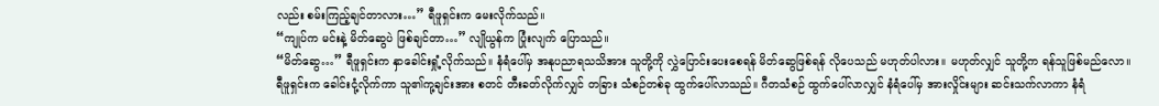လည်း စမ်းကြည့်ချင်တာလား…” ရီဖူရှင်းက မေးလိုက်သည်။
“ကျုပ်က မင်းနဲ့ မိတ်ဆွေပဲ ဖြစ်ချင်တာ…” လျိုယွန်က ပြုံးလျက် ပြောသည်။
“မိတ်ဆွေ…” ရီဖူရှင်းက နှာခေါင်းရှုံ့လိုက်သည်။ နံရံပေါ်မှ အနုပညာရသသိအား သူတို့ကို လွှဲပြောင်းပေးစေရန် မိတ်ဆွေဖြစ်ရန် လိုပေသည် မဟုတ်ပါလား။ မဟုတ်လျှင် သူတို့က ရန်သူဖြစ်မည်လော။
ရီဖူရှင်းက ခေါင်းငုံ့လိုက်ကာ သူ၏ကု့ချင်းအား စတင် တီးခတ်လိုက်လျှင် တခြား သံစဉ်တစ်ခု ထွက်ပေါ်လာသည်။ ဂီတသံစဉ် ထွက်ပေါ်လာလျှင် နံရံပေါ်မှ အားလှိုင်းများ ဆင်းသက်လာကာ နံရံ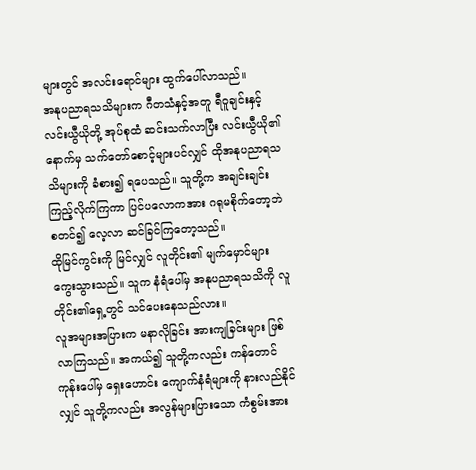များတွင် အလင်းရောင်များ ထွက်ပေါ်လာသည်။
အနုပညာရသသိများက ဂီတသံနှင့်အတူ ရီဝူချင်းနှင့် လင်းယွီယိုတို့ အုပ်စုထံ ဆင်းသက်လာပြီး လင်းယွီယို၏နောက်မှ သက်တော်စောင့်များပင်လျှင် ထိုအနုပညာရသသိများကို ခံစား၍ ရပေသည်။ သူတို့က အချင်းချင်း ကြည့်လိုက်ကြကာ ပြင်ပလောကအား ဂရုမစိုက်တော့ဘဲ စတင်၍ လေ့လာ ဆင်ခြင်ကြတော့သည်။
ထိုမြင်ကွင်းကို မြင်လျှင် လူတိုင်း၏ မျက်မှောင်များ ကွေးသွားသည်။ သူက နံရံပေါ်မှ အနုပညာရသသိကို လူတိုင်း၏ရှေ့တွင် သင်ပေးနေသည်လား။
လူအများအပြားက မနာလိုခြင်း အားကျခြင်းများ ဖြစ်လာကြသည်။ အကယ်၍ သူတို့ကလည်း ကန်တောင်ကုန်းပေါ်မှ ရှေးဟောင်း ကျောက်နံရံများကို နားလည်နိုင်လျှင် သူတို့ကလည်း အလွန်များပြားသော ကံစွမ်းအား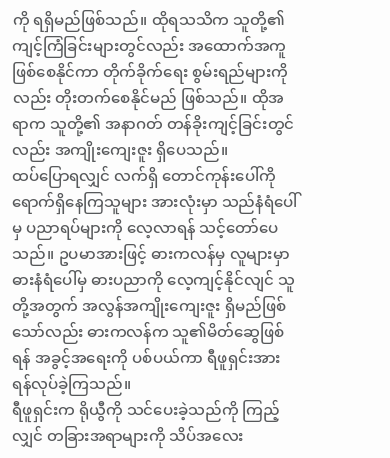ကို ရရှိမည်ဖြစ်သည်။ ထိုရသသိက သူတို့၏ ကျင့်ကြံခြင်းများတွင်လည်း အထောက်အကူ ဖြစ်စေနိုင်ကာ တိုက်ခိုက်ရေး စွမ်းရည်များကိုလည်း တိုးတက်စေနိုင်မည် ဖြစ်သည်။ ထိုအရာက သူတို့၏ အနာဂတ် တန်ခိုးကျင့်ခြင်းတွင်လည်း အကျိုးကျေးဇူး ရှိပေသည်။
ထပ်ပြောရလျှင် လက်ရှိ တောင်ကုန်းပေါ်ကို ရောက်ရှိနေကြသူများ အားလုံးမှာ သည်နံရံပေါ်မှ ပညာရပ်များကို လေ့လာရန် သင့်တော်ပေသည်။ ဥပမာအားဖြင့် ဓားကလန်မှ လူများမှာ ဓားနံရံပေါ်မှ ဓားပညာကို လေ့ကျင့်နိုင်လျင် သူတို့အတွက် အလွန်အကျိုးကျေးဇူး ရှိမည်ဖြစ်သော်လည်း ဓားကလန်က သူ၏မိတ်ဆွေဖြစ်ရန် အခွင့်အရေးကို ပစ်ပယ်ကာ ရီဖူရှင်းအား ရန်လုပ်ခဲ့ကြသည်။
ရီဖူရှင်းက ရိုယွီကို သင်ပေးခဲ့သည်ကို ကြည့်လျှင် တခြားအရာများကို သိပ်အလေး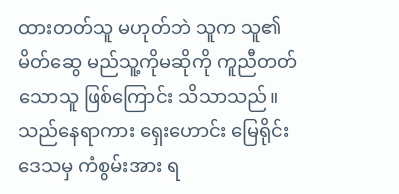ထားတတ်သူ မဟုတ်ဘဲ သူက သူ၏မိတ်ဆွေ မည်သူ့ကိုမဆိုကို ကူညီတတ်သောသူ ဖြစ်ကြောင်း သိသာသည်။
သည်နေရာကား ရှေးဟောင်း မြေရိုင်းဒေသမှ ကံစွမ်းအား ရ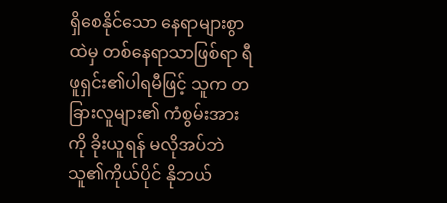ရှိစေနိုင်သော နေရာများစွာထဲမှ တစ်နေရာသာဖြစ်ရာ ရီဖူရှင်း၏ပါရမီဖြင့် သူက တခြားလူများ၏ ကံစွမ်းအားကို ခိုးယူရန် မလိုအပ်ဘဲ သူ၏ကိုယ်ပိုင် နိုဘယ်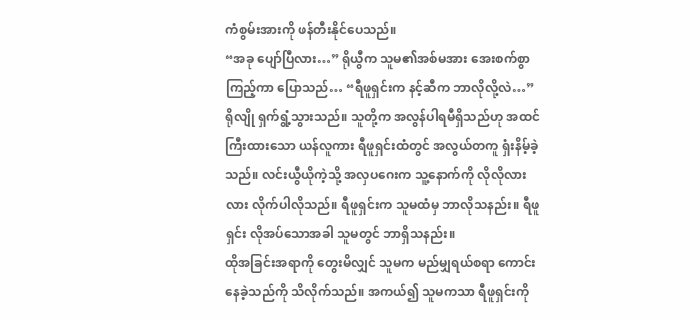ကံစွမ်းအားကို ဖန်တီးနိုင်ပေသည်။
“အခု ပျော်ပြီလား…” ရိုယွီက သူမ၏အစ်မအား အေးစက်စွာ ကြည့်ကာ ပြောသည်… “ရီဖူရှင်းက နင့်ဆီက ဘာလိုလို့လဲ…”
ရိုလျို ရှက်ရွံ့သွားသည်။ သူတို့က အလွန်ပါရမီရှိသည်ဟု အထင်ကြီးထားသော ယန်လူကား ရီဖူရှင်းထံတွင် အလွယ်တကူ ရှံးနိမ့်ခဲ့သည်။ လင်းယွီယိုကဲ့သို့ အလှပဂေးက သူ့နောက်ကို လိုလိုလားလား လိုက်ပါလိုသည်။ ရီဖူရှင်းက သူမထံမှ ဘာလိုသနည်း။ ရီဖူရှင်း လိုအပ်သောအခါ သူမတွင် ဘာရှိသနည်း။
ထိုအခြင်းအရာကို တွေးမိလျှင် သူမက မည်မျှရယ်စရာ ကောင်းနေခဲ့သည်ကို သိလိုက်သည်။ အကယ်၍ သူမကသာ ရီဖူရှင်းကို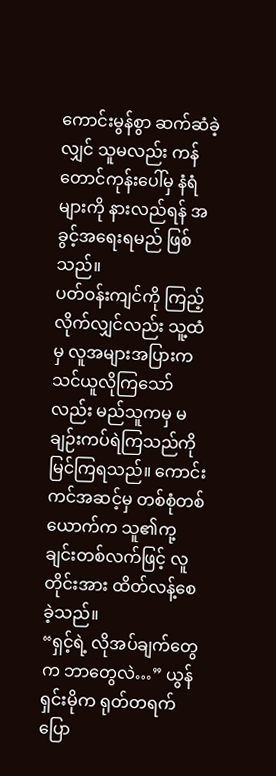ကောင်းမွန်စွာ ဆက်ဆံခဲ့လျှင် သူမလည်း ကန်တောင်ကုန်းပေါ်မှ နံရံများကို နားလည်ရန် အခွင့်အရေးရမည် ဖြစ်သည်။
ပတ်ဝန်းကျင်ကို ကြည့်လိုက်လျှင်လည်း သူ့ထံမှ လူအများအပြားက သင်ယူလိုကြသော်လည်း မည်သူကမှ မချဉ်းကပ်ရဲကြသည်ကို မြင်ကြရသည်။ ကောင်းကင်အဆင့်မှ တစ်စုံတစ်ယောက်က သူ၏ကု့ချင်းတစ်လက်ဖြင့် လူတိုင်းအား ထိတ်လန့်စေခဲ့သည်။
“ရှင့်ရဲ့ လိုအပ်ချက်တွေက ဘာတွေလဲ…” ယွန်ရှင်းမိုက ရုတ်တရက် ပြော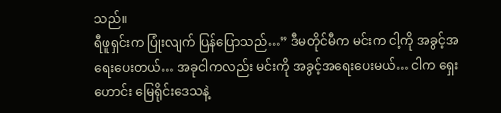သည်။
ရီဖူရှင်းက ပြုံးလျက် ပြန်ပြောသည်…” ဒီမတိုင်မီက မင်းက ငါ့ကို အခွင့်အရေးပေးတယ်… အခုငါကလည်း မင်းကို အခွင့်အရေးပေးမယ်… ငါက ရှေးဟောင်း မြေရိုင်းဒေသနဲ့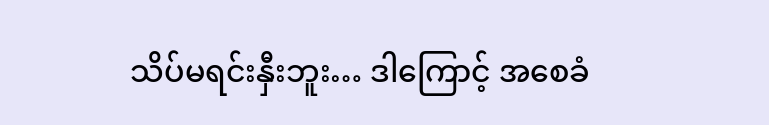သိပ်မရင်းနှီးဘူး… ဒါကြောင့် အစေခံ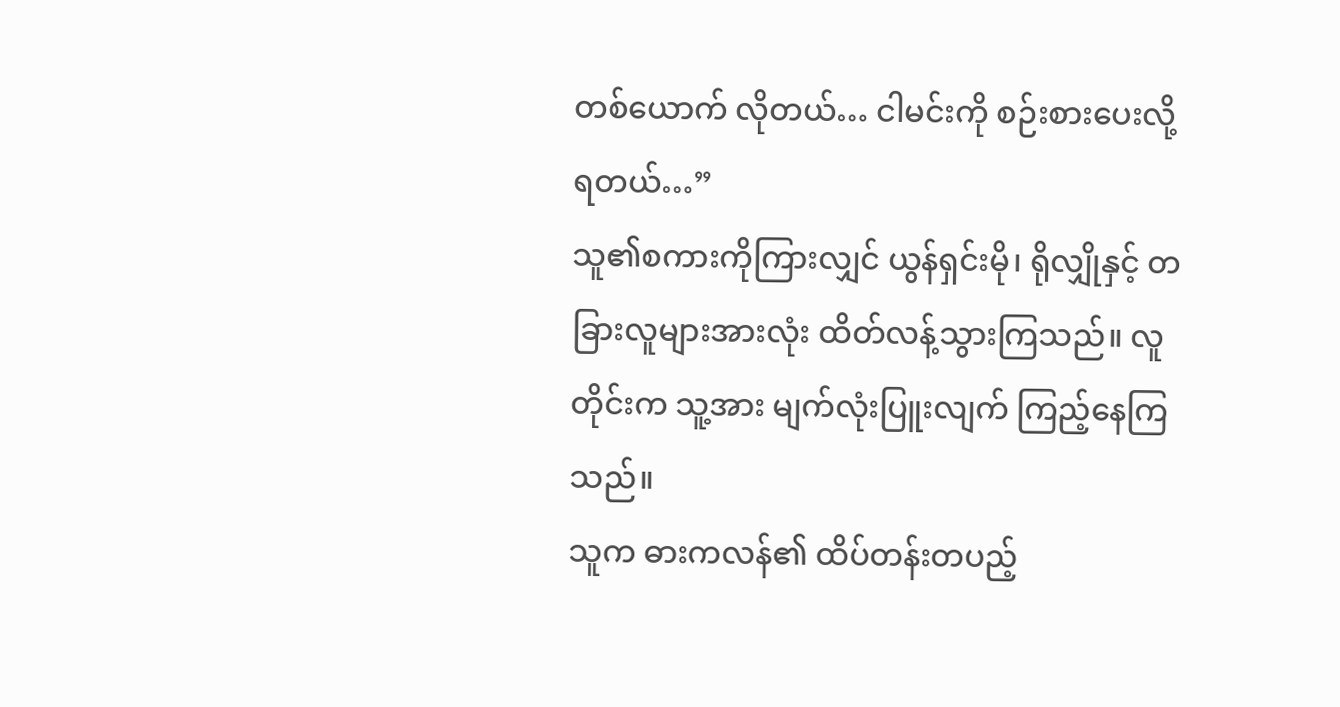တစ်ယောက် လိုတယ်… ငါမင်းကို စဉ်းစားပေးလို့ ရတယ်…”
သူ၏စကားကိုကြားလျှင် ယွန်ရှင်းမို၊ ရိုလျှိုနှင့် တခြားလူများအားလုံး ထိတ်လန့်သွားကြသည်။ လူတိုင်းက သူ့အား မျက်လုံးပြူးလျက် ကြည့်နေကြသည်။
သူက ဓားကလန်၏ ထိပ်တန်းတပည့်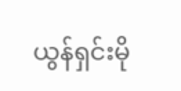ယွန်ရှင်းမို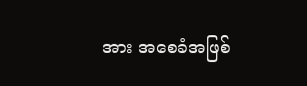အား အစေခံအဖြစ်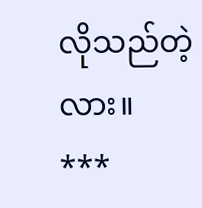လိုသည်တဲ့လား။
***